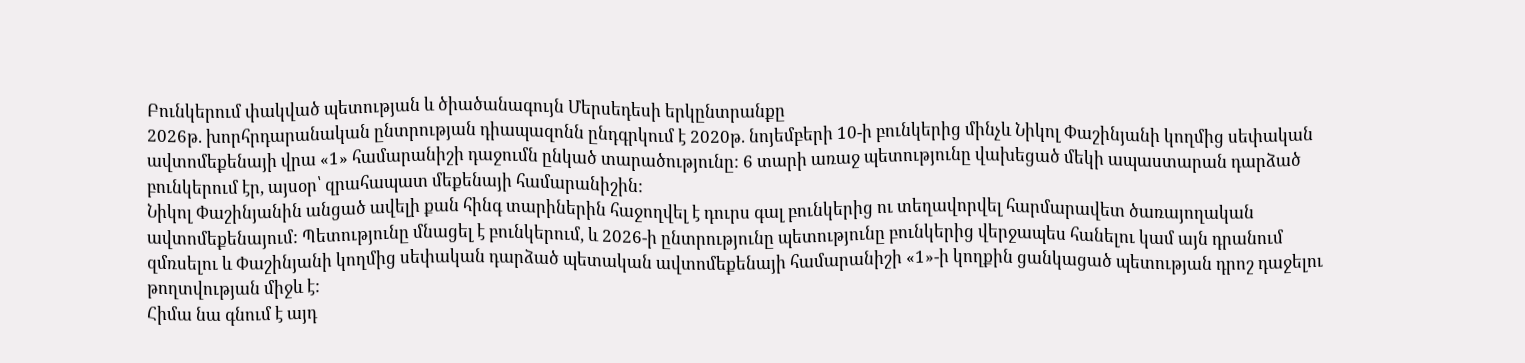Բունկերում փակված պետության և ծիածանագույն Մերսեդեսի երկընտրանքը
2026թ. խորհրդարանական ընտրության դիապազոնն ընդգրկում է 2020թ. նոյեմբերի 10-ի բունկերից մինչև Նիկոլ Փաշինյանի կողմից սեփական ավտոմեքենայի վրա «1» համարանիշի դաջումն ընկած տարածությունը: 6 տարի առաջ պետությունը վախեցած մեկի ապաստարան դարձած բունկերում էր, այսօր՝ զրահապատ մեքենայի համարանիշին:
Նիկոլ Փաշինյանին անցած ավելի քան հինգ տարիներին հաջողվել է դուրս գալ բունկերից ու տեղավորվել հարմարավետ ծառայողական ավտոմեքենայում: Պետությունը մնացել է բունկերում, և 2026-ի ընտրությունը պետությունը բունկերից վերջապես հանելու կամ այն դրանում զմռսելու և Փաշինյանի կողմից սեփական դարձած պետական ավտոմեքենայի համարանիշի «1»-ի կողքին ցանկացած պետության դրոշ դաջելու թողտվության միջև է:
Հիմա նա գնում է այդ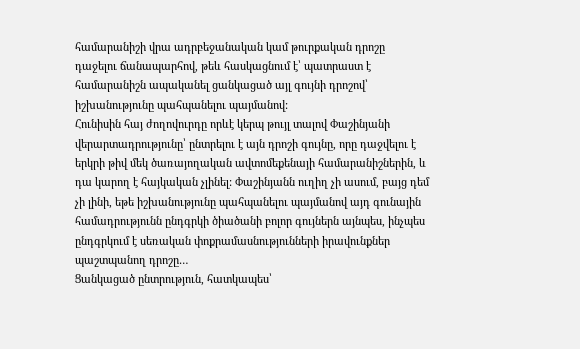համարանիշի վրա ադրբեջանական կամ թուրքական դրոշը դաջելու ճանապարհով, թեև հասկացնում է՝ պատրաստ է համարանիշն ապականել ցանկացած այլ գույնի դրոշով՝ իշխանությունը պահպանելու պայմանով:
Հունիսին հայ ժողովուրդը որևէ կերպ թույլ տալով Փաշինյանի վերարտադրությունը՝ ընտրելու է այն դրոշի գույնը, որը դաջվելու է երկրի թիվ մեկ ծառայողական ավտոմեքենայի համարանիշներին, և դա կարող է հայկական չլինել: Փաշինյանն ուղիղ չի ասում, բայց դեմ չի լինի, եթե իշխանությունը պահպանելու պայմանով այդ գունային համադրությունն ընդգրկի ծիածանի բոլոր գույներն այնպես, ինչպես ընդգրկում է սեռական փոքրամասնությունների իրավունքներ պաշտպանող դրոշը…
Ցանկացած ընտրություն, հատկապես՝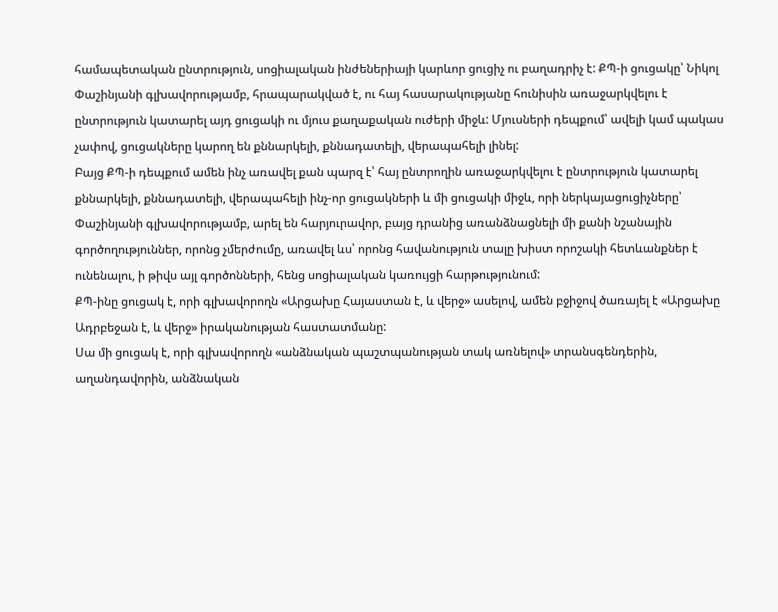համապետական ընտրություն, սոցիալական ինժեներիայի կարևոր ցուցիչ ու բաղադրիչ է: ՔՊ-ի ցուցակը՝ Նիկոլ Փաշինյանի գլխավորությամբ, հրապարակված է, ու հայ հասարակությանը հունիսին առաջարկվելու է ընտրություն կատարել այդ ցուցակի ու մյուս քաղաքական ուժերի միջև: Մյուսների դեպքում՝ ավելի կամ պակաս չափով, ցուցակները կարող են քննարկելի, քննադատելի, վերապահելի լինել:
Բայց ՔՊ-ի դեպքում ամեն ինչ առավել քան պարզ է՝ հայ ընտրողին առաջարկվելու է ընտրություն կատարել քննարկելի, քննադատելի, վերապահելի ինչ-որ ցուցակների և մի ցուցակի միջև, որի ներկայացուցիչները՝ Փաշինյանի գլխավորությամբ, արել են հարյուրավոր, բայց դրանից առանձնացնելի մի քանի նշանային գործողություններ, որոնց չմերժումը, առավել ևս՝ որոնց հավանություն տալը խիստ որոշակի հետևանքներ է ունենալու, ի թիվս այլ գործոնների, հենց սոցիալական կառույցի հարթությունում:
ՔՊ-ինը ցուցակ է, որի գլխավորողն «Արցախը Հայաստան է, և վերջ» ասելով, ամեն բջիջով ծառայել է «Արցախը Ադրբեջան է, և վերջ» իրականության հաստատմանը:
Սա մի ցուցակ է, որի գլխավորողն «անձնական պաշտպանության տակ առնելով» տրանսգենդերին, աղանդավորին, անձնական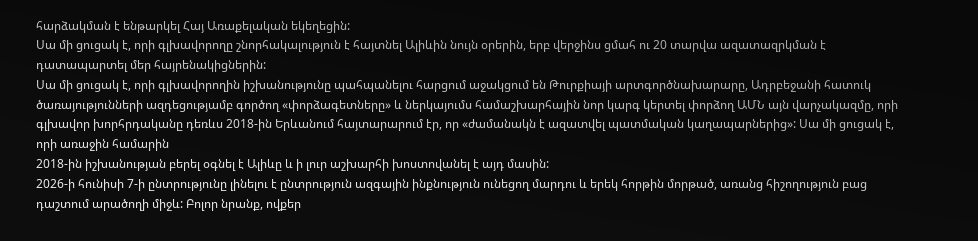հարձակման է ենթարկել Հայ Առաքելական եկեղեցին:
Սա մի ցուցակ է, որի գլխավորողը շնորհակալություն է հայտնել Ալիևին նույն օրերին, երբ վերջինս ցմահ ու 20 տարվա ազատազրկման է դատապարտել մեր հայրենակիցներին:
Սա մի ցուցակ է, որի գլխավորողին իշխանությունը պահպանելու հարցում աջակցում են Թուրքիայի արտգործնախարարը, Ադրբեջանի հատուկ ծառայությունների ազդեցությամբ գործող «փորձագետները» և ներկայումս համաշխարհային նոր կարգ կերտել փորձող ԱՄՆ այն վարչակազմը, որի գլխավոր խորհրդականը դեռևս 2018-ին Երևանում հայտարարում էր, որ «ժամանակն է ազատվել պատմական կաղապարներից»: Սա մի ցուցակ է, որի առաջին համարին
2018-ին իշխանության բերել օգնել է Ալիևը և ի լուր աշխարհի խոստովանել է այդ մասին:
2026-ի հունիսի 7-ի ընտրությունը լինելու է ընտրություն ազգային ինքնություն ունեցող մարդու և երեկ հորթին մորթած, առանց հիշողություն բաց դաշտում արածողի միջև: Բոլոր նրանք, ովքեր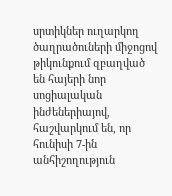սրտիկներ ուղարկող ծաղրածուների միջոցով թիկունքում զբաղված են հայերի նոր սոցիալական ինժեներիայով, հաշվարկում են, որ հունիսի 7-ին անհիշողություն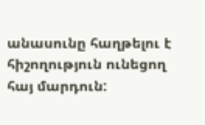անասունը հաղթելու է հիշողություն ունեցող հայ մարդուն: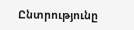Ընտրությունը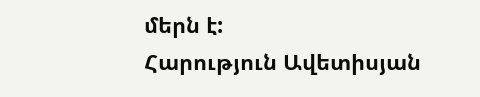մերն է:
Հարություն Ավետիսյան